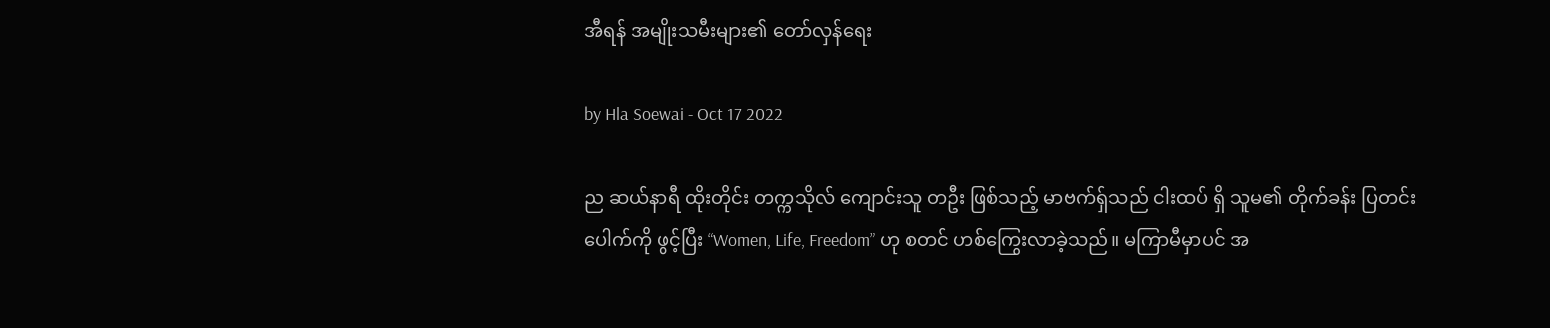အီရန် အမျိုးသမီးများ၏ တော်လှန်ရေး

by Hla Soewai - Oct 17 2022

ည ဆယ်နာရီ ထိုးတိုင်း တက္ကသိုလ် ကျောင်းသူ တဦး ဖြစ်သည့် မာဗက်ရှ်သည် ငါးထပ် ရှိ သူမ၏ တိုက်ခန်း ပြတင်းပေါက်ကို ဖွင့်ပြီး “Women, Life, Freedom” ဟု စတင် ဟစ်ကြွေးလာခဲ့သည်။ မကြာမီမှာပင် အ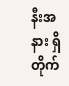နီးအနား ရှိ တိုက်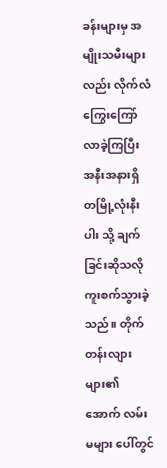ခန်းများမှ အမျိုးသမီးများလည်း လိုက်လံ ကြွေးကြော်လာခဲ့ကြပြီး အနီးအနားရှိ တမြို့လုံးနီးပါး သို့ ချက်ခြင်းဆိုသလို ကူးစက်သွားခဲ့သည်။ တိုက်တန်းလျား များ၏ အောက် လမ်းမများ ပေါ်တွင်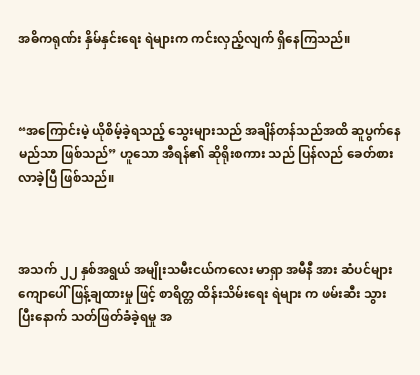အဓိကရုဏ်း နှိမ်နှင်းရေး ရဲများက ကင်းလှည့်လျက် ရှိနေကြသည်။



“အကြောင်းမဲ့ ယိုစိမ့်ခဲ့ရသည့် သွေးများသည် အချိန်တန်သည်အထိ ဆူပွက်နေမည်သာ ဖြစ်သည်” ဟူသော အီရန်၏ ဆိုရိုးစကား သည် ပြန်လည် ခေတ်စားလာခဲ့ပြီ ဖြစ်သည်။



အသက် ၂၂ နှစ်အရွယ် အမျိုးသမီးငယ်ကလေး မာရှာ အမီနီ အား ဆံပင်များ ကျောပေါ် ဖြန့်ချထားမှု ဖြင့် စာရိတ္တ ထိန်းသိမ်းရေး ရဲများ က ဖမ်းဆီး သွားပြီးနောက် သတ်ဖြတ်ခံခဲ့ရမှု အ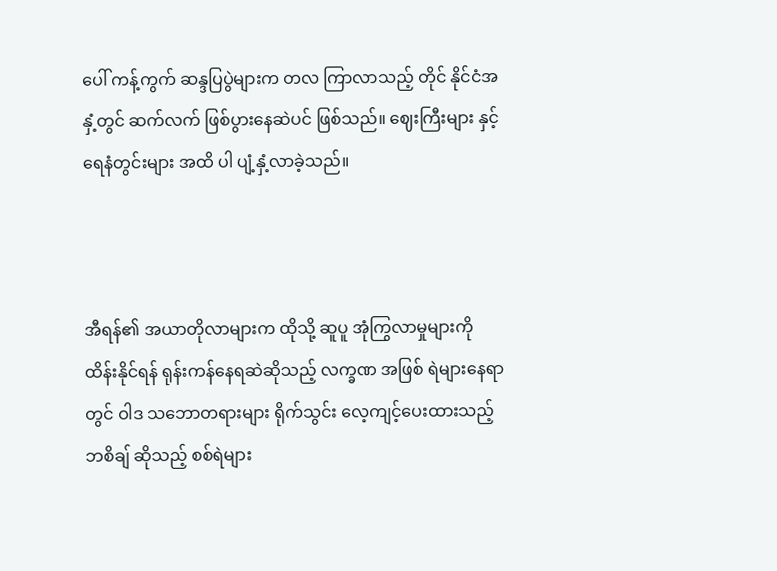ပေါ် ကန့်ကွက် ဆန္ဒပြပွဲများက တလ ကြာလာသည့် တိုင် နိုင်ငံအနှံ့တွင် ဆက်လက် ဖြစ်ပွားနေဆဲပင် ဖြစ်သည်။ ဈေးကြီးများ နှင့် ရေနံတွင်းများ အထိ ပါ ပျံ့နှံ့လာခဲ့သည်။



အီရန်၏ အယာတိုလာများက ထိုသို့ ဆူပူ အုံကြွလာမှုများကို ထိန်းနိုင်ရန် ရုန်းကန်နေရဆဲဆိုသည့် လက္ခဏ အဖြစ် ရဲများနေရာတွင် ဝါဒ သဘောတရားများ ရိုက်သွင်း လေ့ကျင့်ပေးထားသည့် ဘစိချ် ဆိုသည့် စစ်ရဲများ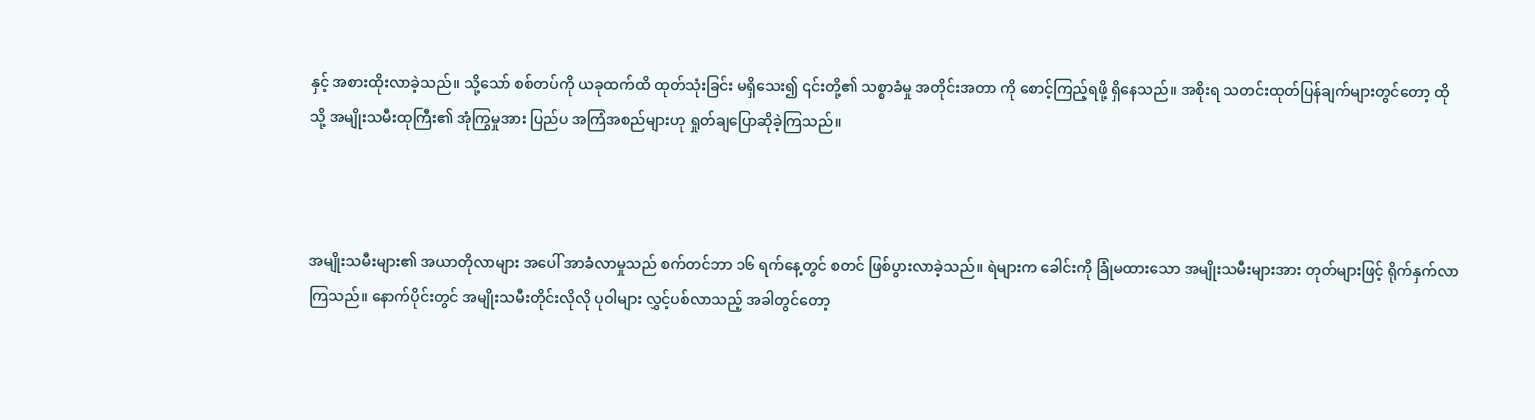နှင့် အစားထိုးလာခဲ့သည်။ သို့သော် စစ်တပ်ကို ယခုထက်ထိ ထုတ်သုံးခြင်း မရှိသေး၍ ၎င်းတို့၏ သစ္စာခံမှု အတိုင်းအတာ ကို စောင့်ကြည့်ရဖို့ ရှိနေသည်။ အစိုးရ သတင်းထုတ်ပြန်ချက်များတွင်တော့ ထိုသို့ အမျိုးသမီးထုကြီး၏ အုံကြွမှုအား ပြည်ပ အကြံအစည်များဟု ရှုတ်ချပြောဆိုခဲ့ကြသည်။



အမျိုးသမီးများ၏ အယာတိုလာများ အပေါ် အာခံလာမှုသည် စက်တင်ဘာ ၁၆ ရက်နေ့တွင် စတင် ဖြစ်ပွားလာခဲ့သည်။ ရဲများက ခေါင်းကို ခြုံမထားသော အမျိုးသမီးများအား တုတ်များဖြင့် ရိုက်နှက်လာကြသည်။ နောက်ပိုင်းတွင် အမျိုးသမီးတိုင်းလိုလို ပုဝါများ လွှင့်ပစ်လာသည့် အခါတွင်တော့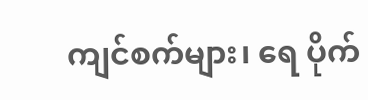ကျင်စက်များ၊ ရေ ပိုက်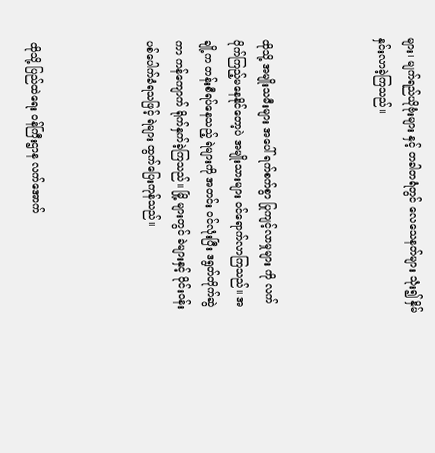များ၊ မျက်ရည်ယိုဗုံးများ နှင့် တခါတရံတွင် လေသေနတ်များ သုံး၍ နှိမ်နှင်းလာခဲ့ကြသည်။



ထိုသို့ အမျိုးသမီးများ အပေါ် ရက်စက်စွာ ပြုကျင့်လာမှုများ ကို လက်ပိုက်ကြည့်မနေနိုင်တော့ပဲ အမျိုးသားများ ဝင်ရောက်လာကြသည်။ အချို့က တန်းစီရပ်နေသည့် ရဲများကို အတင်း ဝင်လုံးပြီး ဒရွတ်တိုက်ဆွဲကာ ကန်ကျောက် ရိုက်နှက်ခဲ့ကြသည်။ မြို့ များတွင် ခဲများနှင့် ဝိုင်းဝန်းပစ်ပေါက်ခံရသဖြင့် ရဲများ ထွက်ပြေးကုန်သည်။



ထိုသို့ ပြည်ထဲရေး ဝန်ကြီးဌာန လက်အောက်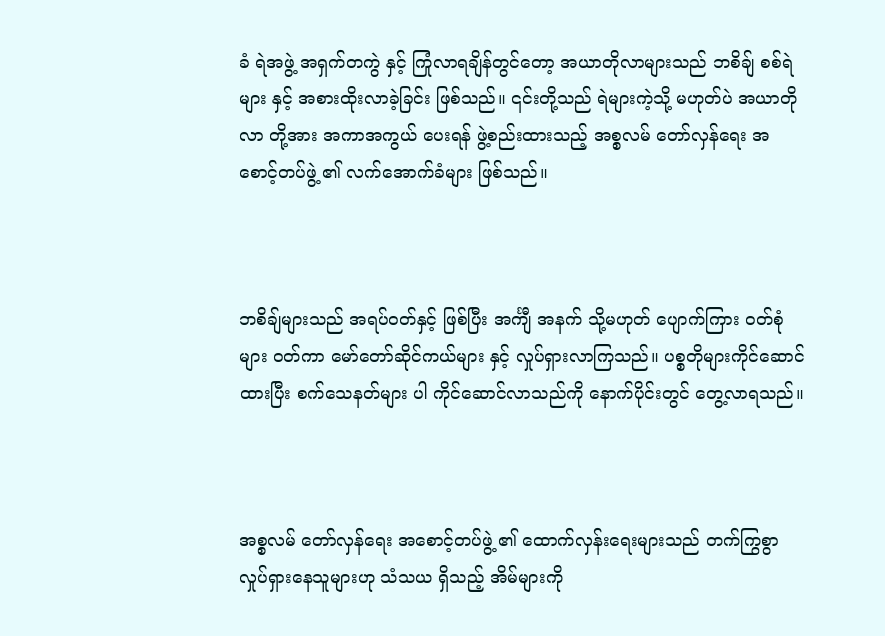ခံ ရဲအဖွဲ့ အရှက်တကွဲ နှင့် ကြုံလာရချိန်တွင်တော့ အယာတိုလာများသည် ဘစိချ် စစ်ရဲများ နှင့် အစားထိုးလာခဲ့ခြင်း ဖြစ်သည်။ ၎င်းတို့သည် ရဲများကဲ့သို့ မဟုတ်ပဲ အယာတိုလာ တို့အား အကာအကွယ် ပေးရန် ဖွဲ့စည်းထားသည့် အစ္စလမ် တော်လှန်ရေး အစောင့်တပ်ဖွဲ့ ၏ လက်အောက်ခံများ ဖြစ်သည်။



ဘစိချ်များသည် အရပ်ဝတ်နှင့် ဖြစ်ပြီး အင်္ကျီ အနက် သို့မဟုတ် ပျောက်ကြား ဝတ်စုံများ ဝတ်ကာ မော်တော်ဆိုင်ကယ်များ နှင့် လှုပ်ရှားလာကြသည်။ ပစ္စတိုများကိုင်ဆောင်ထားပြီး စက်သေနတ်များ ပါ ကိုင်ဆောင်လာသည်ကို နောက်ပိုင်းတွင် တွေ့လာရသည်။



အစ္စလမ် တော်လှန်ရေး အစောင့်တပ်ဖွဲ့ ၏ ထောက်လှန်းရေးများသည် တက်ကြွစွာ လှုပ်ရှားနေသူများဟု သံသယ ရှိသည့် အိမ်များကို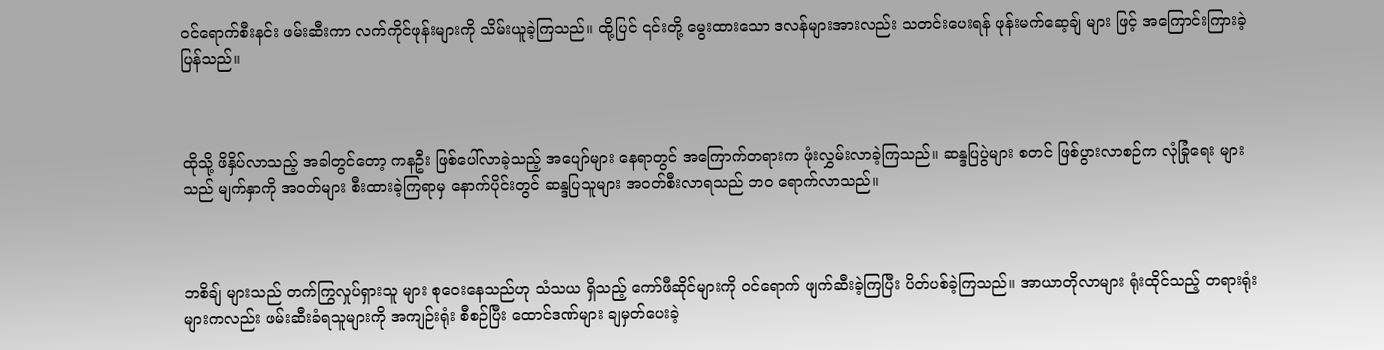ဝင်ရောက်စီးနင်း ဖမ်းဆီးကာ လက်ကိုင်ဖုန်းများကို သိမ်းယူခဲ့ကြသည်။ ထို့ပြင် ၎င်းတို့ မွေးထားသော ဒလန်များအားလည်း သတင်းပေးရန် ဖုန်းမက်ဆေ့ချ် များ ဖြင့် အကြောင်းကြားခဲ့ပြန်သည်။



ထိုသို့ ဖိနှိပ်လာသည့် အခါတွင်တော့ ကနဦး ဖြစ်ပေါ်လာခဲ့သည့် အပျော်များ နေရာတွင် အကြောက်တရားက ဖုံးလွှမ်းလာခဲ့ကြသည်။ ဆန္ဒပြပွဲများ စတင် ဖြစ်ပွားလာစဉ်က လုံခြုံရေး များသည် မျက်နှာကို အဝတ်များ စီးထားခဲ့ကြရာမှ နောက်ပိုင်းတွင် ဆန္ဒပြသူများ အဝတ်စီးလာရသည် ဘဝ ရောက်လာသည်။



ဘစိချ် များသည် တက်ကြွလှုပ်ရှားသူ များ စုဝေးနေသည်ဟု သံသယ ရှိသည့် ကော်ဖီဆိုင်များကို ဝင်ရောက် ဖျက်ဆီးခဲ့ကြပြီး ပိတ်ပစ်ခဲ့ကြသည်။ အာယာတိုလာများ ရုံးထိုင်သည့် တရားရုံးများကလည်း ဖမ်းဆီးခံရသူများကို အကျဉ်းရုံး စီစဉ်ပြီး ထောင်ဒဏ်များ ချမှတ်ပေးခဲ့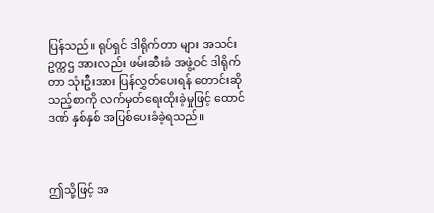ပြန်သည်။ ရုပ်ရှင် ဒါရိုက်တာ များ အသင်း ဥက္ကဌ အားလည်း ဖမ်းဆီးခံ အဖွဲ့ဝင် ဒါရိုက်တာ သုံးဦးအား ပြန်လွှတ်ပေးရန် တောင်းဆိုသည့်စာကို လက်မှတ်ရေးထိုးခဲ့မှုဖြင့် ထောင်ဒဏ် နှစ်နှစ် အပြစ်ပေးခံခဲ့ရသည်။



ဤသို့ဖြင့် အ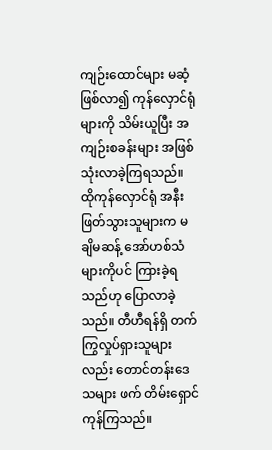ကျဉ်းထောင်များ မဆံ့ဖြစ်လာ၍ ကုန်လှောင်ရုံများကို သိမ်းယူပြီး အကျဉ်းစခန်းများ အဖြစ် သုံးလာခဲ့ကြရသည်။ ထိုကုန်လှောင်ရုံ အနီး ဖြတ်သွားသူများက မချိမဆန့် အော်ဟစ်သံများကိုပင် ကြားခဲ့ရသည်ဟု ပြောလာခဲ့သည်။ တီဟီရန်ရှိ တက်ကြွလှုပ်ရှားသူများလည်း တောင်တန်းဒေသများ ဖက် တိမ်းရှောင်ကုန်ကြသည်။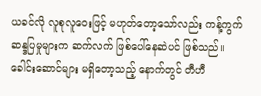ယခင်လို လူစုလူဝေးဖြင့် မဟုတ်တော့သော်လည်း ကန့်ကွက်ဆန္ဒပြမှုများက ဆက်လက် ဖြစ်ပေါ်နေဆဲပင် ဖြစ်သည်။ ခေါင်းဆောင်များ မရှိတော့သည့် နောက်တွင် တီဟီ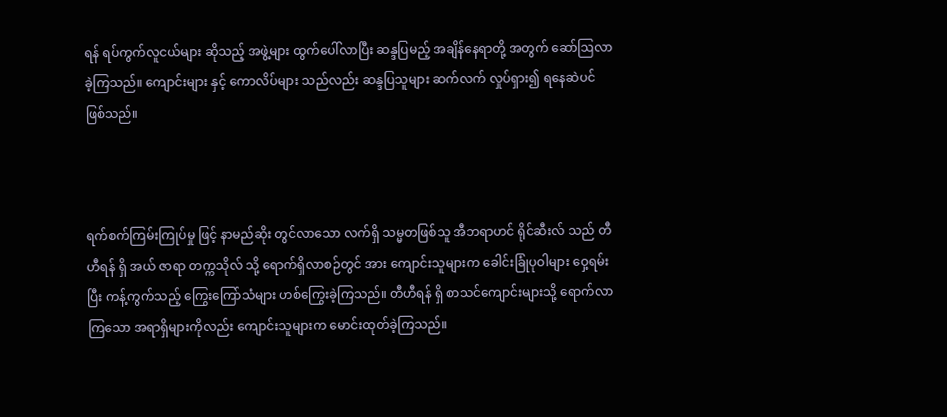ရန် ရပ်ကွက်လူငယ်များ ဆိုသည့် အဖွဲ့များ ထွက်ပေါ်လာပြီး ဆန္ဒပြမည့် အချိန်နေရာတို့ အတွက် ဆော်ဩလာခဲ့ကြသည်။ ကျောင်းများ နှင့် ကောလိပ်များ သည်လည်း ဆန္ဒပြသူများ ဆက်လက် လှုပ်ရှား၍ ရနေဆဲပင် ဖြစ်သည်။



ရက်စက်ကြမ်းကြုပ်မှု ဖြင့် နာမည်ဆိုး တွင်လာသော လက်ရှိ သမ္မတဖြစ်သူ အီဘရာဟင် ရိုင်ဆီးလ် သည် တီဟီရန် ရှိ အယ် ဇာရာ တက္ကသိုလ် သို့ ရောက်ရှိလာစဉ်တွင် အား ကျောင်းသူများက ခေါင်းခြုံပုဝါများ ဝှေ့ရမ်းပြီး ကန့်ကွက်သည့် ကြွေးကြော်သံများ ဟစ်ကြွေးခဲ့ကြသည်။ တီဟီရန် ရှိ စာသင်ကျောင်းများသို့ ရောက်လာကြသော အရာရှိများကိုလည်း ကျောင်းသူများက မောင်းထုတ်ခဲ့ကြသည်။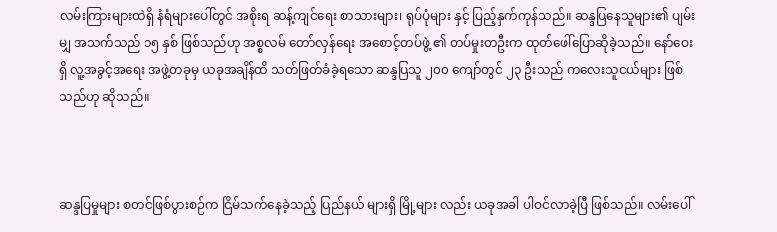လမ်းကြားများထဲရှိ နံရံများပေါ်တွင် အစိုးရ ဆန့်ကျင်‌ရေး စာသားများ၊ ရုပ်ပုံများ နှင့် ပြည့်နှက်ကုန်သည်။ ဆန္ဒပြနေသူများ၏ ပျမ်းမျှ အသက်သည် ၁၅ နှစ် ဖြစ်သည်ဟု အစ္စလမ် တော်လှန်ရေး အစောင့်တပ်ဖွဲ့ ၏ တပ်မှုးတဦးက ထုတ်ဖေါ်ပြောဆိုခဲ့သည်။ နော်ဝေးရှိ လူ့အခွင့်အရေး အဖွဲ့တခုမှ ယခုအချိန်ထိ သတ်ဖြတ်ခံခဲ့ရသော ဆန္ဒပြသူ ၂၀၀ ကျော်တွင် ၂၃ ဦးသည် ကလေးသူငယ်များ ဖြစ်သည်ဟု ဆိုသည်။



ဆန္ဒပြမှုများ စတင်ဖြစ်ပွားစဉ်က ငြိမ်သက်နေခဲ့သည့် ပြည်နယ် များရှိ မြို့များ လည်း ယခုအခါ ပါဝင်လာခဲ့ပြီ ဖြစ်သည်။ လမ်းပေါ်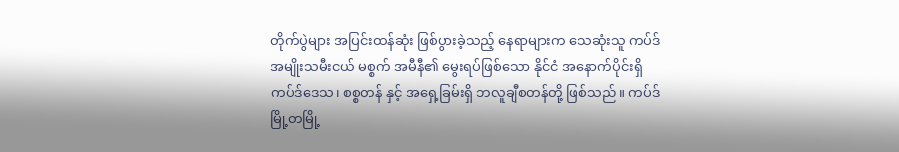တိုက်ပွဲများ အပြင်းထန်ဆုံး ဖြစ်ပွားခဲ့သည့် နေရာများက သေဆုံးသူ ကပ်ဒ် အမျိုးသမီးငယ် မစ္စက် အမီနီ၏ မွေးရပ်ဖြစ်သော နိုင်ငံ အနောက်ပိုင်းရှိ ကပ်ဒ်ဒေသ၊ စစ္စတန် နှင့် အရှေ့ခြမ်းရှိ ဘလူချီစတန်တို့ ဖြစ်သည်။ ကပ်ဒ်မြို့တမြို့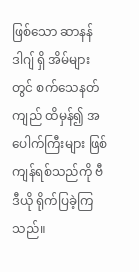ဖြစ်သော ဆာနန်ဒါဂျ် ရှိ အိမ်များတွင် စက်သေနတ်ကျည် ထိမှန်၍ အပေါက်ကြီးများ ဖြစ်ကျန်ရစ်သည်ကို ဗီဒီယို ရိုက်ပြခဲ့ကြသည်။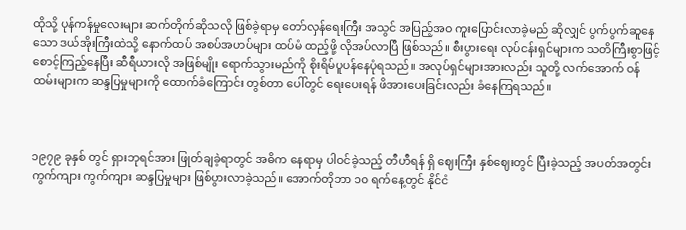ထိုသို့ ပုန်ကန်မှုလေးများ ဆက်တိုက်ဆိုသလို ဖြစ်ခဲ့ရာမှ တော်လှန်ရေးကြီး အသွင် အပြည့်အဝ ကူးပြောင်းလာခဲ့မည် ဆိုလျှင် ပွက်ပွက်ဆူနေသော ဒယ်အိုးကြီးထဲသို့ နောက်ထပ် အစပ်အဟပ်များ ထပ်မံ ထည့်ဖို့ လိုအပ်လာပြီ ဖြစ်သည်။ စီးပွားရေး လုပ်ငန်းရှင်များက သတိကြီးစွာဖြင့် စောင့်ကြည့်နေပြီး ဆီရီယားလို အဖြစ်မျိုး ရောက်သွားမည်ကို စိုးရိမ်ပူပန်နေပုံရသည်။ အလုပ်ရှင်များအားလည်း သူတို့ လက်အောက် ဝန်ထမ်းများက ဆန္ဒပြမှုများကို ထောက်ခံကြောင်း တွစ်တာ ပေါ်တွင် ရေးပေးရန် ဖိအားပေးခြင်းလည်း ခံနေကြရသည်။



၁၉၇၉ ခုနှစ် တွင် ရှားဘုရင်အား ဖြုတ်ချခဲ့ရာတွင် အဓိက နေရာမှ ပါဝင်ခဲ့သည့် တီဟီရန် ရှိ ဈေးကြီး နှစ်ဈေးတွင် ပြီးခဲ့သည့် အပတ်အတွင်း ကွက်ကျား ကွက်ကျား ဆန္ဒပြမှုများ ဖြစ်ပွားလာခဲ့သည်။ အောက်တိုဘာ ၁၀ ရက်နေ့တွင် နိုင်ငံ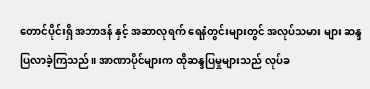တောင်ပိုင်းရှိ အဘာဒန် နှင့် အဆာလုရက် ရေနံတွင်းများတွင် အလုပ်သမား များ ဆန္ဒပြလာခဲ့ကြသည်။ အာဏာပိုင်များက ထိုဆန္ဒပြမှုများသည် လုပ်ခ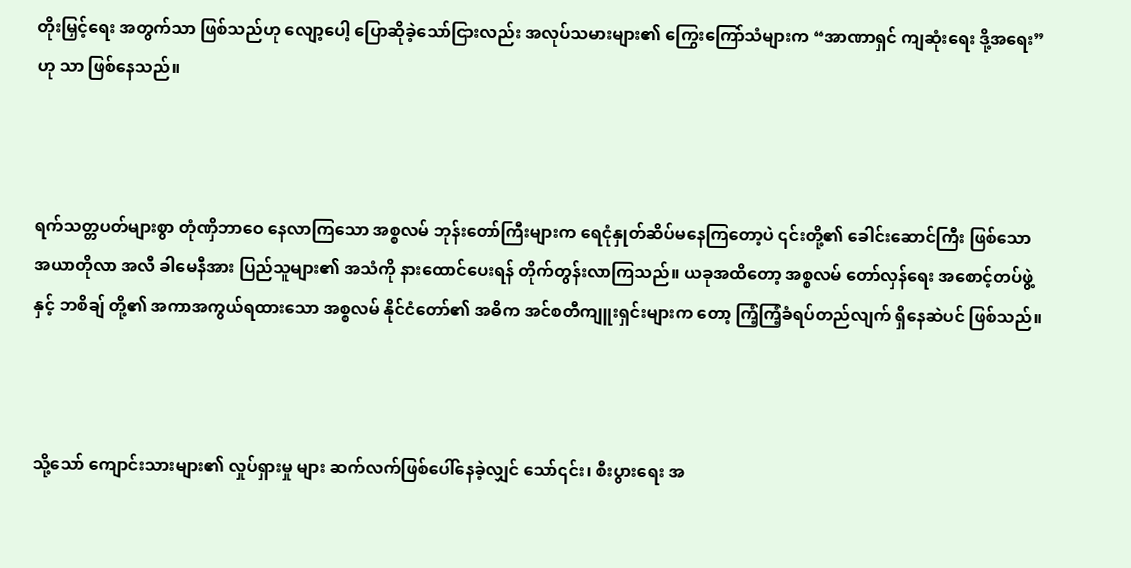တိုးမြှင့်ရေး အတွက်သာ ဖြစ်သည်ဟု လျော့ပေါ့ ပြောဆိုခဲ့သော်ငြားလည်း အလုပ်သမားများ၏ ကြွေးကြော်သံများက “အာဏာရှင် ကျဆုံးရေး ဒို့အရေး” ဟု သာ ဖြစ်နေသည်။



ရက်သတ္တပတ်များစွာ တုံဏှိဘာဝေ နေလာကြသော အစ္စလမ် ဘုန်းတော်ကြီးများက ရေငုံနှုတ်ဆိပ်မနေကြတော့ပဲ ၎င်းတို့၏ ခေါင်းဆောင်ကြီး ဖြစ်သော အယာတိုလာ အလီ ခါမေနီအား ပြည်သူများ၏ အသံကို နားထောင်ပေးရန် တိုက်တွန်းလာကြသည်။ ယခုအထိတော့ အစ္စလမ် တော်လှန်ရေး အစောင့်တပ်ဖွဲ့ နှင့် ဘစိချ် တို့၏ အကာအကွယ်ရထားသော အစ္စလမ် နိုင်ငံတော်၏ အဓိက အင်စတီကျူးရှင်းများက တော့ ကြံ့ကြံ့ခံရပ်တည်လျက် ရှိနေဆဲပင် ဖြစ်သည်။



သို့သော် ကျောင်းသားများ၏ လှုပ်ရှားမှု များ ဆက်လက်ဖြစ်ပေါ်နေခဲ့လျှင် သော်၎င်း၊ စီးပွားရေး အ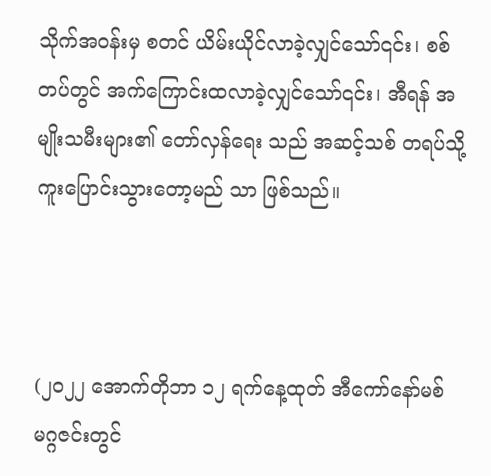သိုက်အဝန်းမှ စတင် ယိမ်းယိုင်လာခဲ့လျှင်သော်၎င်း၊ စစ်တပ်တွင် အက်ကြောင်းထလာခဲ့လျှင်သော်၎င်း၊ အီရန် အမျိုးသမီးများ၏ တော်လှန်ရေး သည် အဆင့်သစ် တရပ်သို့ ကူးပြောင်းသွားတော့မည် သာ ဖြစ်သည်။



(၂၀၂၂ အောက်တိုဘာ ၁၂ ရက်နေ့ထုတ် အီကော်နော်မစ် မဂ္ဂဇင်းတွင်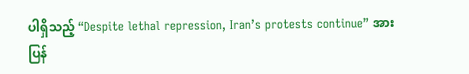ပါရှိသည့် “Despite lethal repression, Iran’s protests continue” အား ပြန်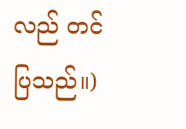လည် တင်ပြသည်။)